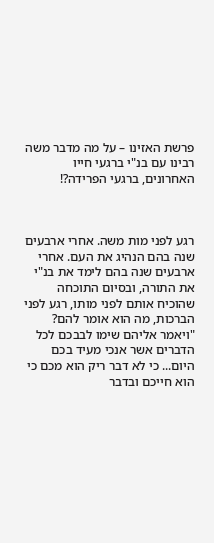פרשת האזינו – על מה מדבר משה רבינו עם בנ"י ברגעי חייו האחרונים, ברגעי הפרידה?!



רגע לפני מות משה. אחרי ארבעים שנה בהם הנהיג את העם. אחרי ארבעים שנה בהם לימד את בנ"י את התורה, ובסיום התוכחה שהוכיח אותם לפני מותו, רגע לפני הברכות, מה הוא אומר להם? "ויאמר אליהם שימו לבבכם לכל הדברים אשר אנכי מעיד בכם היום... כי לא דבר ריק הוא מכם כי הוא חייכם ובדבר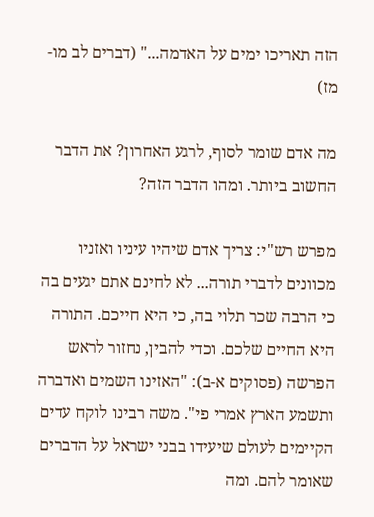הזה תאריכו ימים על האדמה..." (דברים לב מו-מז)

מה אדם שומר לסוף, לרגע האחרון? את הדבר החשוב ביותר. ומהו הדבר הזה?

מפרש רש"י: צריך אדם שיהיו עיניו ואזניו מכוונים לדברי תורה... לא לחינם אתם יגעים בה כי הרבה שכר תלוי בה, כי היא חייכם. התורה היא החיים שלכם. וכדי להבין, נחזור לראש הפרשה (פסוקים א-ב): "האזינו השמים ואדברה ותשמע הארץ אמרי פי". משה רבינו לוקח עדים הקיימים לעולם שיעידו בבני ישראל על הדברים שאומר להם. ומה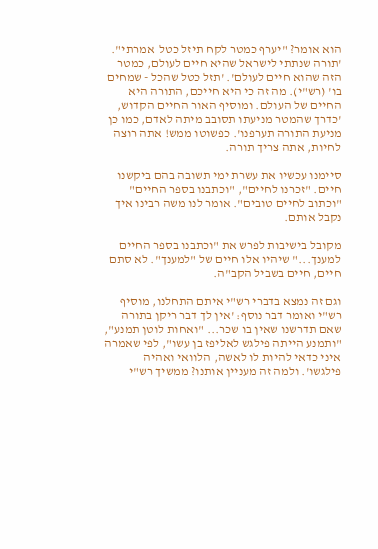הוא אומר? "יערף כמטר לקח תיזל כטל  אמרתי". 'תורה שנתתי לישראל שהיא חיים לעולם, כמטר הזה שהוא חיים לעולם'. 'תזל כטל שהכל - שמחים בו' (רש"י). מה זה כי היא חייכם, התורה היא החיים של העולם. ומוסיף האור החיים הקדוש, 'כדרך שהמטר מניעתו תסובב מיתה לאדם, כמו כן מניעת התורה תערפנו'. כפשוטו ממש! אתה רוצה לחיות, אתה צריך תורה.

סיימנו עכשיו את עשרת ימי תשובה בהם ביקשנו חיים. "זכרנו לחיים", "וכתבנו בספר החיים" "וכתוב לחיים טובים". אומר לנו משה רבינו איך נקבל אותם.

מקובל בישיבות לפרש את "וכתבנו בספר החיים למענך..." שיהיו אלו חיים של "למענך". לא סתם חיים, חיים בשביל הקב"ה.

וגם זה נמצא בדברי רש"י איתם התחלנו, מוסיף רש"י ואומר דבר נוסף: 'אין לך דבר ריקן בתורה שאם תדרשנו שאין בו שכר... "ואחות לוטן תמנע", "ותמנע הייתה פילגש לאליפז בן עשו", לפי שאמרה איני כדאי להיות לו לאשה, הלוואי ואהיה פילגשו'. ולמה זה מעניין אותנו? ממשיך רש"י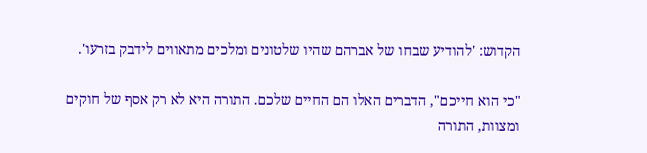הקדוש: 'להודיע שבחו של אברהם שהיו שלטונים ומלכים מתאווים לידבק בזרעו'.

"כי הוא חייכם", הדברים האלו הם החיים שלכם. התורה היא לא רק אסף של חוקים ומצוות, התורה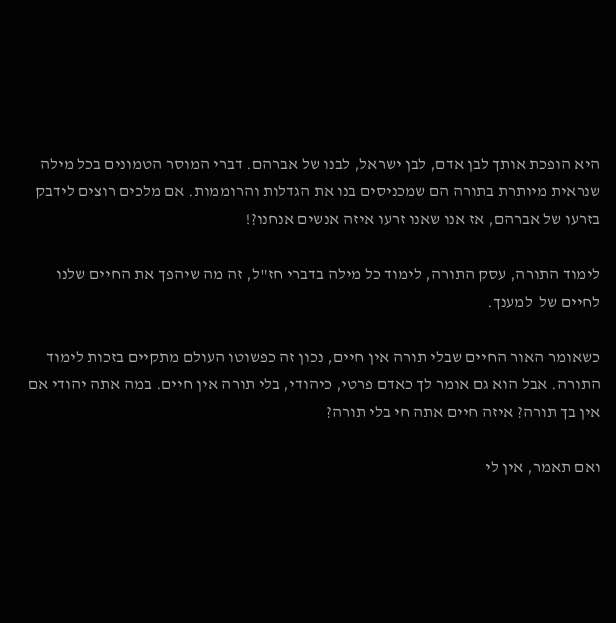היא הופכת אותך לבן אדם, לבן ישראל, לבנו של אברהם. דברי המוסר הטמונים בכל מילה שנראית מיותרת בתורה הם שמכניסים בנו את הגדלות והרוממות. אם מלכים רוצים לידבק בזרעו של אברהם, אז אנו שאנו זרעו איזה אנשים אנחנו?!

לימוד התורה, עסק התורה, לימוד כל מילה בדברי חז"ל, זה מה שיהפך את החיים שלנו לחיים של  למענך.

כשאומר האור החיים שבלי תורה אין חיים, נכון זה כפשוטו העולם מתקיים בזכות לימוד התורה. אבל הוא גם אומר לך כאדם פרטי, כיהודי, בלי תורה אין חיים. במה אתה יהודי אם אין בך תורה? איזה חיים אתה חי בלי תורה?

ואם תאמר, אין לי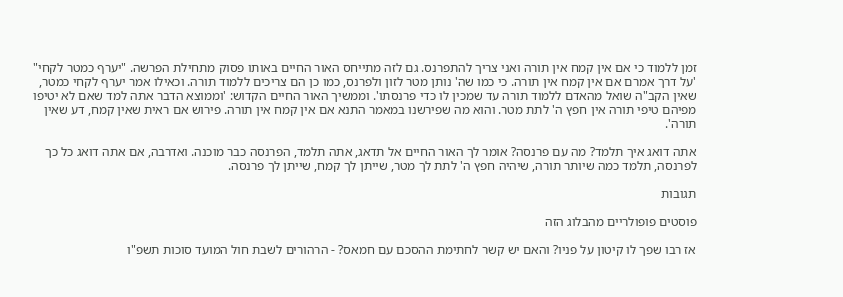זמן ללמוד כי אם אין קמח אין תורה ואני צריך להתפרנס. גם לזה מתייחס האור החיים באותו פסוק מתחילת הפרשה. "יערף כמטר לקחי" 'על דרך אמרם אם אין קמח אין תורה. כי כמו שה' נותן מטר לזון ולפרנס, כמו כן הם צריכים ללמוד תורה. וכאילו אמר יערף לקחי כמטר, שאין הקב"ה שואל מהאדם ללמוד תורה עד שמכין לו כדי פרנסתו'. וממשיך האור החיים הקדוש: 'וממוצא הדבר אתה למד שאם לא יטיפו מפיהם טיפי תורה אין חפץ ה' לתת מטר. והוא מה שפירשנו במאמר התנא אם אין קמח אין תורה. פירוש אם ראית שאין קמח, דע שאין תורה'.

אתה דואג איך תלמד? מה עם פרנסה? אומר לך האור החיים אל תדאג, אתה תלמד, הפרנסה כבר מוכנה. ואדרבה, אם אתה דואג כל כך לפרנסה, תלמד כמה שיותר תורה, שיהיה חפץ ה' לתת לך מטר, שייתן לך קמח, שייתן לך פרנסה.

תגובות

פוסטים פופולריים מהבלוג הזה

אז רבו שפך לו קיטון על פניו? והאם יש קשר לחתימת ההסכם עם חמאס? - הרהורים לשבת חול המועד סוכות תשפ"ו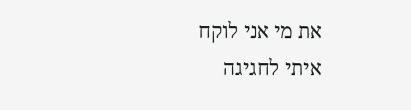את מי אני לוקח איתי לחגיגה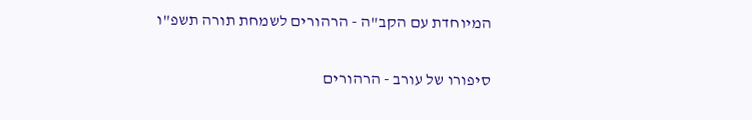המיוחדת עם הקב"ה - הרהורים לשמחת תורה תשפ"ו

סיפורו של עורב - הרהורים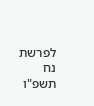לפרשת נח תשפ"ו